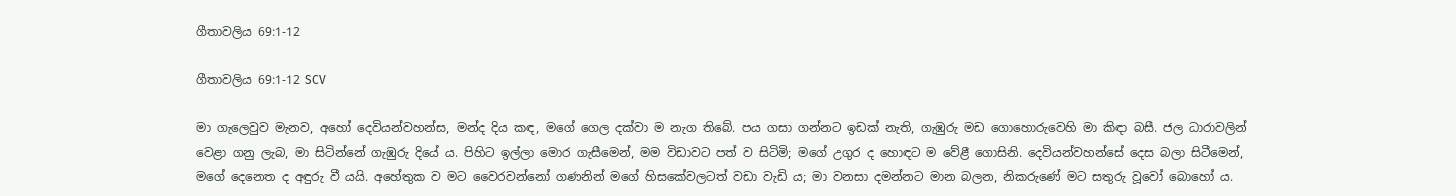ගීතාවලිය 69:1-12

ගීතාවලිය 69:1-12 SCV

මා ගැලෙවුව මැනව, අහෝ දෙවියන්වහන්ස, මන්ද දිය කඳ, මගේ ගෙල දක්වා ම නැග තිබේ. පය ගසා ගන්නට ඉඩක් නැති, ගැඹුරු මඩ ගොහොරුවෙහි මා කිඳා බසී. ජල ධාරාවලින් වෙළා ගනු ලැබ, මා සිටින්නේ ගැඹුරු දියේ ය. පිහිට ඉල්ලා මොර ගැසීමෙන්, මම විඩාවට පත් ව සිටිමි; මගේ උගුර ද හොඳට ම වේළී ගොසිනි. දෙවියන්වහන්සේ දෙස බලා සිටීමෙන්, මගේ දෙනෙත ද අඳුරු වී යයි. අහේතුක ව මට වෛරවන්නෝ ගණනින් මගේ හිසකේවලටත් වඩා වැඩි ය; මා වනසා දමන්නට මාන බලන, නිකරුණේ මට සතුරු වූවෝ බොහෝ ය.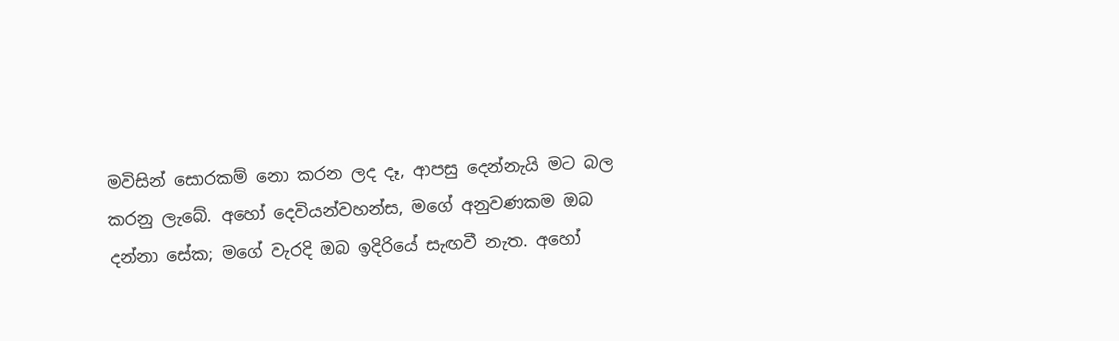මවිසින් සොරකම් නො කරන ලද දෑ, ආපසු දෙන්නැයි මට බල කරනු ලැබේ. අහෝ දෙවියන්වහන්ස, මගේ අනුවණකම ඔබ දන්නා සේක; මගේ වැරදි ඔබ ඉදිරියේ සැඟවී නැත. අහෝ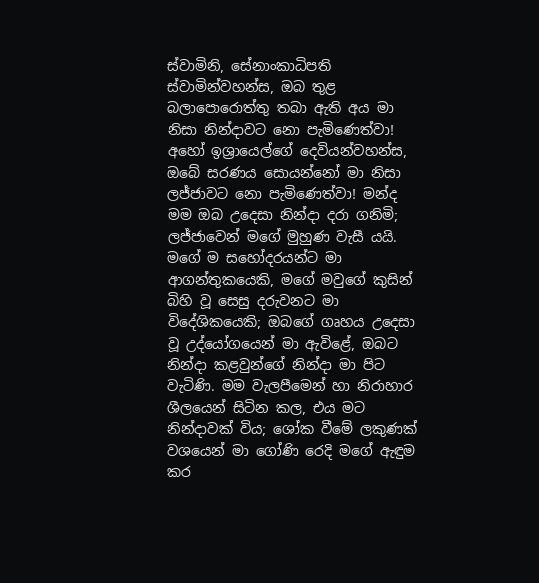ස්වාමිනි, සේනාංකාධිපති ස්වාමින්වහන්ස, ඔබ තුළ බලාපොරොත්තු තබා ඇති අය මා නිසා නින්දාවට නො පැමිණෙත්වා! අහෝ ඉශ්‍රායෙල්ගේ දෙවියන්වහන්ස, ඔබේ සරණය සොයන්නෝ මා නිසා ලජ්ජාවට නො පැමිණෙත්වා! මන්ද මම ඔබ උදෙසා නින්දා දරා ගනිමි; ලජ්ජාවෙන් මගේ මුහුණ වැසී යයි. මගේ ම සහෝදරයන්ට මා ආගන්තුකයෙකි, මගේ මවුගේ කුසින් බිහි වූ සෙසු දරුවනට මා විදේශිකයෙකි; ඔබගේ ගෘහය උදෙසා වූ උද්යෝගයෙන් මා ඇවිළේ, ඔබට නින්දා කළවුන්ගේ නින්දා මා පිට වැටිණි. මම වැලපීමෙන් හා නිරාහාර ශීලයෙන් සිටින කල, එය මට නින්දාවක් විය; ශෝක වීමේ ලකුණක් වශයෙන් මා ගෝණි රෙදි මගේ ඇඳුම කර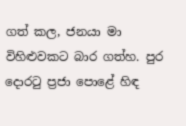ගත් කල, ජනයා මා විහිළුවකට බාර ගත්හ. පුර දොරටු ප්‍රජා පොළේ හිඳ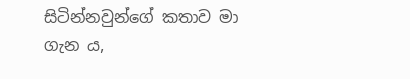සිටින්නවුන්ගේ කතාව මා ගැන ය,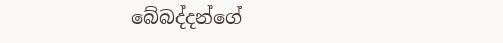බේබද්දන්ගේ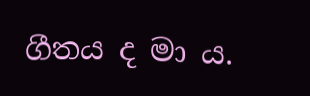ගීතය ද මා ය.